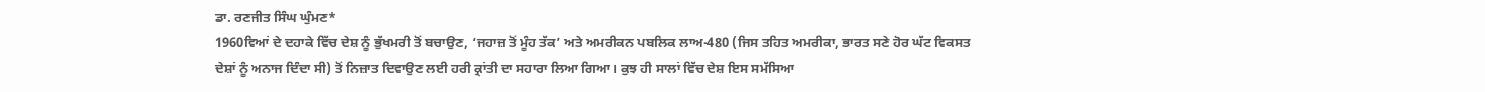ਡਾ. ਰਣਜੀਤ ਸਿੰਘ ਘੁੰਮਣ*
1960ਵਿਆਂ ਦੇ ਦਹਾਕੇ ਵਿੱਚ ਦੇਸ਼ ਨੂੰ ਭੁੱਖਮਰੀ ਤੋਂ ਬਚਾਉਣ, ‘ਜਹਾਜ਼ ਤੋਂ ਮੂੰਹ ਤੱਕ’ ਅਤੇ ਅਮਰੀਕਨ ਪਬਲਿਕ ਲਾਅ-480 (ਜਿਸ ਤਹਿਤ ਅਮਰੀਕਾ, ਭਾਰਤ ਸਣੇ ਹੋਰ ਘੱਟ ਵਿਕਸਤ ਦੇਸ਼ਾਂ ਨੂੰ ਅਨਾਜ ਦਿੰਦਾ ਸੀ) ਤੋਂ ਨਿਜ਼ਾਤ ਦਿਵਾਉਣ ਲਈ ਹਰੀ ਕ੍ਰਾਂਤੀ ਦਾ ਸਹਾਰਾ ਲਿਆ ਗਿਆ। ਕੁਝ ਹੀ ਸਾਲਾਂ ਵਿੱਚ ਦੇਸ਼ ਇਸ ਸਮੱਸਿਆ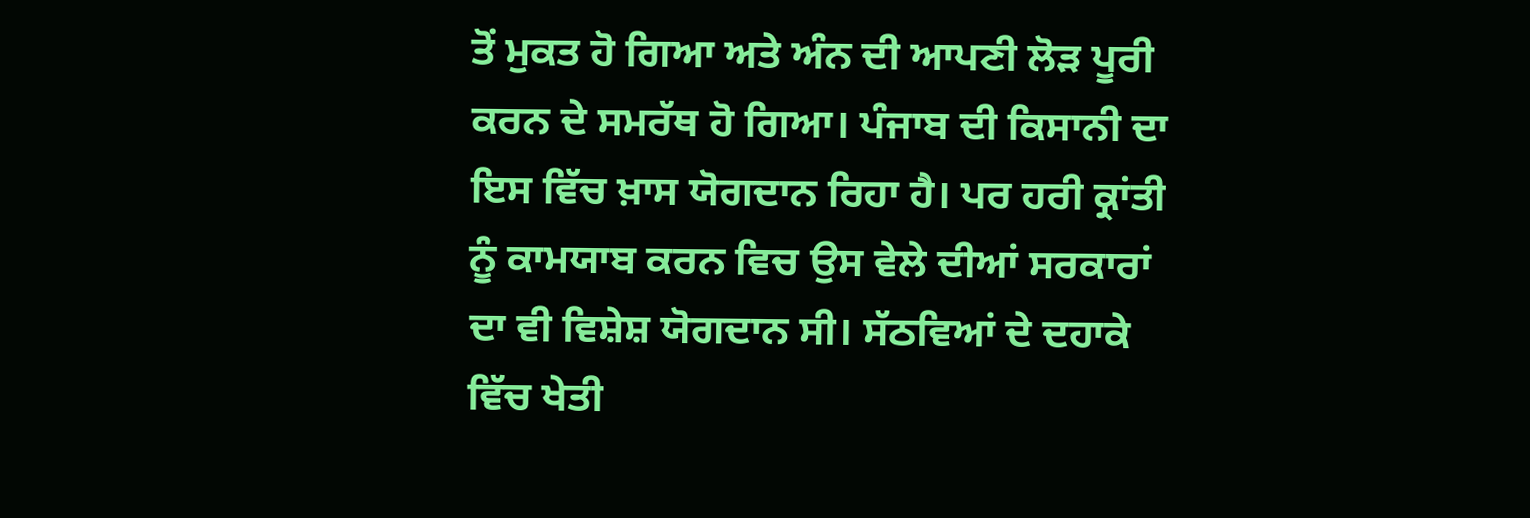ਤੋਂ ਮੁਕਤ ਹੋ ਗਿਆ ਅਤੇ ਅੰਨ ਦੀ ਆਪਣੀ ਲੋੜ ਪੂਰੀ ਕਰਨ ਦੇ ਸਮਰੱਥ ਹੋ ਗਿਆ। ਪੰਜਾਬ ਦੀ ਕਿਸਾਨੀ ਦਾ ਇਸ ਵਿੱਚ ਖ਼ਾਸ ਯੋਗਦਾਨ ਰਿਹਾ ਹੈ। ਪਰ ਹਰੀ ਕ੍ਰਾਂਤੀ ਨੂੰ ਕਾਮਯਾਬ ਕਰਨ ਵਿਚ ਉਸ ਵੇਲੇ ਦੀਆਂ ਸਰਕਾਰਾਂ ਦਾ ਵੀ ਵਿਸ਼ੇਸ਼ ਯੋਗਦਾਨ ਸੀ। ਸੱਠਵਿਆਂ ਦੇ ਦਹਾਕੇ ਵਿੱਚ ਖੇਤੀ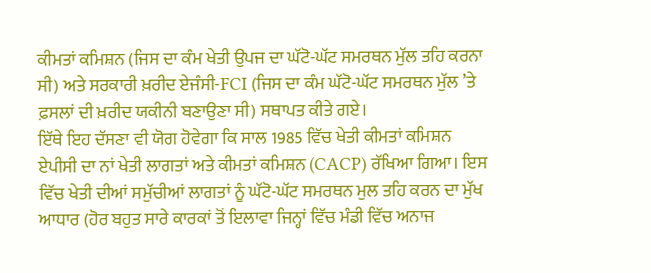ਕੀਮਤਾਂ ਕਮਿਸ਼ਨ (ਜਿਸ ਦਾ ਕੰਮ ਖੇਤੀ ਉਪਜ ਦਾ ਘੱਟੋ-ਘੱਟ ਸਮਰਥਨ ਮੁੱਲ ਤਹਿ ਕਰਨਾ ਸੀ) ਅਤੇ ਸਰਕਾਰੀ ਖ਼ਰੀਦ ਏਜੰਸੀ-FCI (ਜਿਸ ਦਾ ਕੰਮ ਘੱਟੋ-ਘੱਟ ਸਮਰਥਨ ਮੁੱਲ ’ਤੇ ਫ਼ਸਲਾਂ ਦੀ ਖ਼ਰੀਦ ਯਕੀਨੀ ਬਣਾਉਣਾ ਸੀ) ਸਥਾਪਤ ਕੀਤੇ ਗਏ।
ਇੱਥੇ ਇਹ ਦੱਸਣਾ ਵੀ ਯੋਗ ਹੋਵੇਗਾ ਕਿ ਸਾਲ 1985 ਵਿੱਚ ਖੇਤੀ ਕੀਮਤਾਂ ਕਮਿਸ਼ਨ ਏਪੀਸੀ ਦਾ ਨਾਂ ਖੇਤੀ ਲਾਗਤਾਂ ਅਤੇ ਕੀਮਤਾਂ ਕਮਿਸ਼ਨ (CACP) ਰੱਖਿਆ ਗਿਆ। ਇਸ ਵਿੱਚ ਖੇਤੀ ਦੀਆਂ ਸਮੁੱਚੀਆਂ ਲਾਗਤਾਂ ਨੂੰ ਘੱਟੋ-ਘੱਟ ਸਮਰਥਨ ਮੁਲ ਤਹਿ ਕਰਨ ਦਾ ਮੁੱਖ ਆਧਾਰ (ਹੋਰ ਬਹੁਤ ਸਾਰੇ ਕਾਰਕਾਂ ਤੋਂ ਇਲਾਵਾ ਜਿਨ੍ਹਾਂ ਵਿੱਚ ਮੰਡੀ ਵਿੱਚ ਅਨਾਜ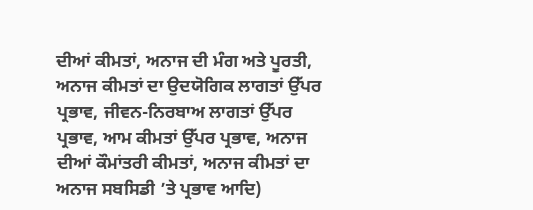ਦੀਆਂ ਕੀਮਤਾਂ, ਅਨਾਜ ਦੀ ਮੰਗ ਅਤੇ ਪੂਰਤੀ, ਅਨਾਜ ਕੀਮਤਾਂ ਦਾ ਉਦਯੋਗਿਕ ਲਾਗਤਾਂ ਉੱਪਰ ਪ੍ਰਭਾਵ, ਜੀਵਨ-ਨਿਰਬਾਅ ਲਾਗਤਾਂ ਉੱਪਰ ਪ੍ਰਭਾਵ, ਆਮ ਕੀਮਤਾਂ ਉੱਪਰ ਪ੍ਰਭਾਵ, ਅਨਾਜ ਦੀਆਂ ਕੌਮਾਂਤਰੀ ਕੀਮਤਾਂ, ਅਨਾਜ ਕੀਮਤਾਂ ਦਾ ਅਨਾਜ ਸਬਸਿਡੀ ’ਤੇ ਪ੍ਰਭਾਵ ਆਦਿ)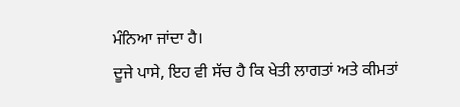ਮੰਨਿਆ ਜਾਂਦਾ ਹੈ।
ਦੂਜੇ ਪਾਸੇ, ਇਹ ਵੀ ਸੱਚ ਹੈ ਕਿ ਖੇਤੀ ਲਾਗਤਾਂ ਅਤੇ ਕੀਮਤਾਂ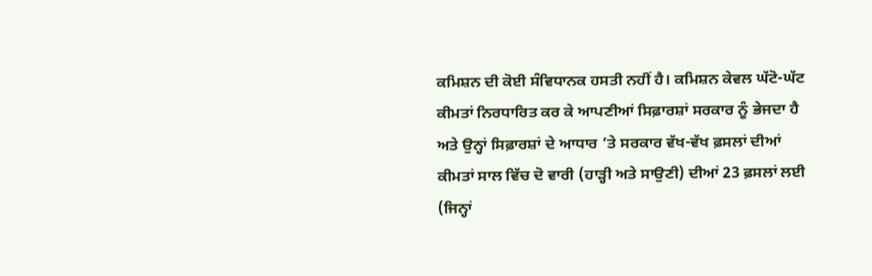ਕਮਿਸ਼ਨ ਦੀ ਕੋਈ ਸੰਵਿਧਾਨਕ ਹਸਤੀ ਨਹੀਂ ਹੈ। ਕਮਿਸ਼ਨ ਕੇਵਲ ਘੱਟੋ-ਘੱਟ ਕੀਮਤਾਂ ਨਿਰਧਾਰਿਤ ਕਰ ਕੇ ਆਪਣੀਆਂ ਸਿਫ਼ਾਰਸ਼ਾਂ ਸਰਕਾਰ ਨੂੰ ਭੇਜਦਾ ਹੈ ਅਤੇ ਉਨ੍ਹਾਂ ਸਿਫ਼ਾਰਸ਼ਾਂ ਦੇ ਆਧਾਰ ’ਤੇ ਸਰਕਾਰ ਵੱਖ-ਵੱਖ ਫ਼ਸਲਾਂ ਦੀਆਂ ਕੀਮਤਾਂ ਸਾਲ ਵਿੱਚ ਦੋ ਵਾਰੀ (ਹਾੜ੍ਹੀ ਅਤੇ ਸਾਉਣੀ) ਦੀਆਂ 23 ਫ਼ਸਲਾਂ ਲਈ (ਜਿਨ੍ਹਾਂ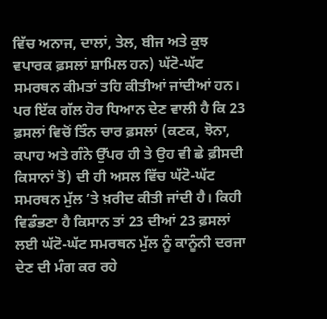ਵਿੱਚ ਅਨਾਜ, ਦਾਲਾਂ, ਤੇਲ, ਬੀਜ ਅਤੇ ਕੁਝ ਵਪਾਰਕ ਫ਼ਸਲਾਂ ਸ਼ਾਮਿਲ ਹਨ) ਘੱਟੋ-ਘੱਟ ਸਮਰਥਨ ਕੀਮਤਾਂ ਤਹਿ ਕੀਤੀਆਂ ਜਾਂਦੀਆਂ ਹਨ। ਪਰ ਇੱਕ ਗੱਲ ਹੋਰ ਧਿਆਨ ਦੇਣ ਵਾਲੀ ਹੈ ਕਿ 23 ਫ਼ਸਲਾਂ ਵਿਚੋਂ ਤਿੰਨ ਚਾਰ ਫ਼ਸਲਾਂ (ਕਣਕ, ਝੋਨਾ, ਕਪਾਹ ਅਤੇ ਗੰਨੇ ਉੱਪਰ ਹੀ ਤੇ ਉਹ ਵੀ ਛੇ ਫ਼ੀਸਦੀ ਕਿਸਾਨਾਂ ਤੋਂ) ਦੀ ਹੀ ਅਸਲ ਵਿੱਚ ਘੱਟੋ-ਘੱਟ ਸਮਰਥਨ ਮੁੱਲ ’ਤੇ ਖ਼ਰੀਦ ਕੀਤੀ ਜਾਂਦੀ ਹੈ। ਕਿਹੀ ਵਿਡੰਭਣਾ ਹੈ ਕਿਸਾਨ ਤਾਂ 23 ਦੀਆਂ 23 ਫ਼ਸਲਾਂ ਲਈ ਘੱਟੋ-ਘੱਟ ਸਮਰਥਨ ਮੁੱਲ ਨੂੰ ਕਾਨੂੰਨੀ ਦਰਜਾ ਦੇਣ ਦੀ ਮੰਗ ਕਰ ਰਹੇ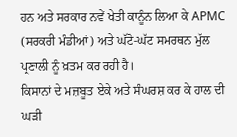ਹਨ ਅਤੇ ਸਰਕਾਰ ਨਵੇਂ ਖੇਤੀ ਕਾਨੂੰਨ ਲਿਆ ਕੇ APMC (ਸਰਕਰੀ ਮੰਡੀਆਂ) ਅਤੇ ਘੱਟੋ-ਘੱਟ ਸਮਰਥਨ ਮੁੱਲ ਪ੍ਰਣਾਲੀ ਨੂੰ ਖ਼ਤਮ ਕਰ ਰਹੀ ਹੈ।
ਕਿਸਾਨਾਂ ਦੇ ਮਜ਼ਬੂਤ ਏਕੇ ਅਤੇ ਸੰਘਰਸ਼ ਕਰ ਕੇ ਹਾਲ ਦੀ ਘੜੀ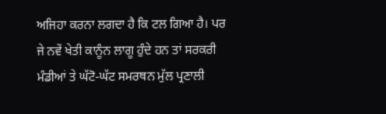ਅਜਿਹਾ ਕਰਨਾ ਲਗਦਾ ਹੈ ਕਿ ਟਲ ਗਿਆ ਹੈ। ਪਰ ਜੇ ਨਵੇਂ ਖੇਤੀ ਕਾਨੂੰਨ ਲਾਗੂ ਹੁੰਦੇ ਹਨ ਤਾਂ ਸਰਕਰੀ ਮੰਡੀਆਂ ਤੇ ਘੱਟੋ-ਘੱਟ ਸਮਰਥਨ ਮੁੱਲ ਪ੍ਰਣਾਲੀ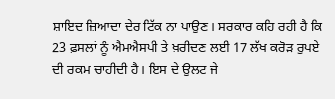ਸ਼ਾਇਦ ਜ਼ਿਆਦਾ ਦੇਰ ਟਿੱਕ ਨਾ ਪਾਉਣ। ਸਰਕਾਰ ਕਹਿ ਰਹੀ ਹੈ ਕਿ 23 ਫ਼ਸਲਾਂ ਨੂੰ ਐਮਐਸਪੀ ਤੇ ਖ਼ਰੀਦਣ ਲਈ 17 ਲੱਖ ਕਰੋੜ ਰੁਪਏ ਦੀ ਰਕਮ ਚਾਹੀਦੀ ਹੈ। ਇਸ ਦੇ ਉਲਟ ਜੇ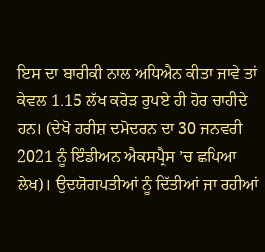ਇਸ ਦਾ ਬਾਰੀਕੀ ਨਾਲ ਅਧਿਐਨ ਕੀਤਾ ਜਾਵੇ ਤਾਂ ਕੇਵਲ 1.15 ਲੱਖ ਕਰੋੜ ਰੁਪਏ ਹੀ ਹੋਰ ਚਾਹੀਦੇ ਹਨ। (ਦੇਖੋ ਹਰੀਸ਼ ਦਮੋਦਰਨ ਦਾ 30 ਜਨਵਰੀ 2021 ਨੂੰ ਇੰਡੀਅਨ ਐਕਸਪ੍ਰੈਸ ’ਚ ਛਪਿਆ ਲੇਖ)। ਉਦਯੋਗਪਤੀਆਂ ਨੂੰ ਦਿੱਤੀਆਂ ਜਾ ਰਹੀਆਂ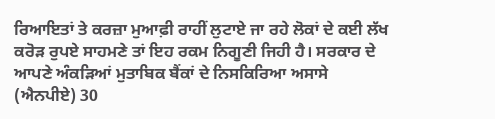ਰਿਆਇਤਾਂ ਤੇ ਕਰਜ਼ਾ ਮੁਆਫ਼ੀ ਰਾਹੀਂ ਲੁਟਾਏ ਜਾ ਰਹੇ ਲੋਕਾਂ ਦੇ ਕਈ ਲੱਖ ਕਰੋੜ ਰੁਪਏ ਸਾਹਮਣੇ ਤਾਂ ਇਹ ਰਕਮ ਨਿਗੂਣੀ ਜਿਹੀ ਹੈ। ਸਰਕਾਰ ਦੇ ਆਪਣੇ ਅੰਕੜਿਆਂ ਮੁਤਾਬਿਕ ਬੈਂਕਾਂ ਦੇ ਨਿਸਕਿਰਿਆ ਅਸਾਸੇ (ਐਨਪੀਏ) 30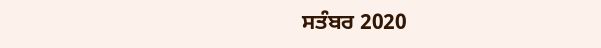ਸਤੰਬਰ 2020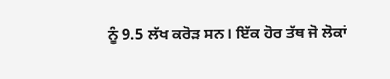ਨੂੰ 9.5 ਲੱਖ ਕਰੋੜ ਸਨ। ਇੱਕ ਹੋਰ ਤੱਥ ਜੋ ਲੋਕਾਂ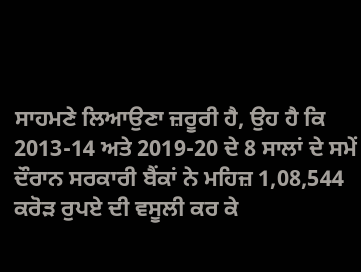ਸਾਹਮਣੇ ਲਿਆਉਣਾ ਜ਼ਰੂਰੀ ਹੈ, ਉਹ ਹੈ ਕਿ 2013-14 ਅਤੇ 2019-20 ਦੇ 8 ਸਾਲਾਂ ਦੇ ਸਮੇਂ ਦੌਰਾਨ ਸਰਕਾਰੀ ਬੈਂਕਾਂ ਨੇ ਮਹਿਜ਼ 1,08,544 ਕਰੋੜ ਰੁਪਏ ਦੀ ਵਸੂਲੀ ਕਰ ਕੇ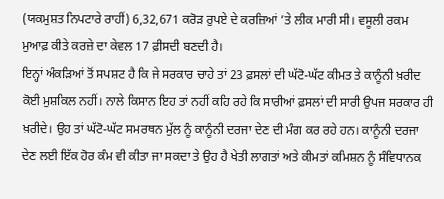(ਯਕਮੁਸ਼ਤ ਨਿਪਟਾਰੇ ਰਾਹੀਂ) 6,32,671 ਕਰੋੜ ਰੁਪਏ ਦੇ ਕਰਜ਼ਿਆਂ ’ਤੇ ਲੀਕ ਮਾਰੀ ਸੀ। ਵਸੂਲੀ ਰਕਮ ਮੁਆਫ਼ ਕੀਤੇ ਕਰਜ਼ੇ ਦਾ ਕੇਵਲ 17 ਫ਼ੀਸਦੀ ਬਣਦੀ ਹੈ।
ਇਨ੍ਹਾਂ ਅੰਕੜਿਆਂ ਤੋਂ ਸਪਸ਼ਟ ਹੈ ਕਿ ਜੇ ਸਰਕਾਰ ਚਾਹੇ ਤਾਂ 23 ਫ਼ਸਲਾਂ ਦੀ ਘੱਟੋ-ਘੱਟ ਕੀਮਤ ਤੇ ਕਾਨੂੰਨੀ ਖ਼ਰੀਦ ਕੋਈ ਮੁਸ਼ਕਿਲ ਨਹੀਂ। ਨਾਲੇ ਕਿਸਾਨ ਇਹ ਤਾਂ ਨਹੀਂ ਕਹਿ ਰਹੇ ਕਿ ਸਾਰੀਆਂ ਫ਼ਸਲਾਂ ਦੀ ਸਾਰੀ ਉਪਜ ਸਰਕਾਰ ਹੀ ਖ਼ਰੀਦੇ। ਉਹ ਤਾਂ ਘੱਟੋ-ਘੱਟ ਸਮਰਥਨ ਮੁੱਲ ਨੂੰ ਕਾਨੂੰਨੀ ਦਰਜਾ ਦੇਣ ਦੀ ਮੰਗ ਕਰ ਰਹੇ ਹਨ। ਕਾਨੂੰਨੀ ਦਰਜਾ ਦੇਣ ਲਈ ਇੱਕ ਹੋਰ ਕੰਮ ਵੀ ਕੀਤਾ ਜਾ ਸਕਦਾ ਤੇ ਉਹ ਹੈ ਖੇਤੀ ਲਾਗਤਾਂ ਅਤੇ ਕੀਮਤਾਂ ਕਮਿਸ਼ਨ ਨੂੰ ਸੰਵਿਧਾਨਕ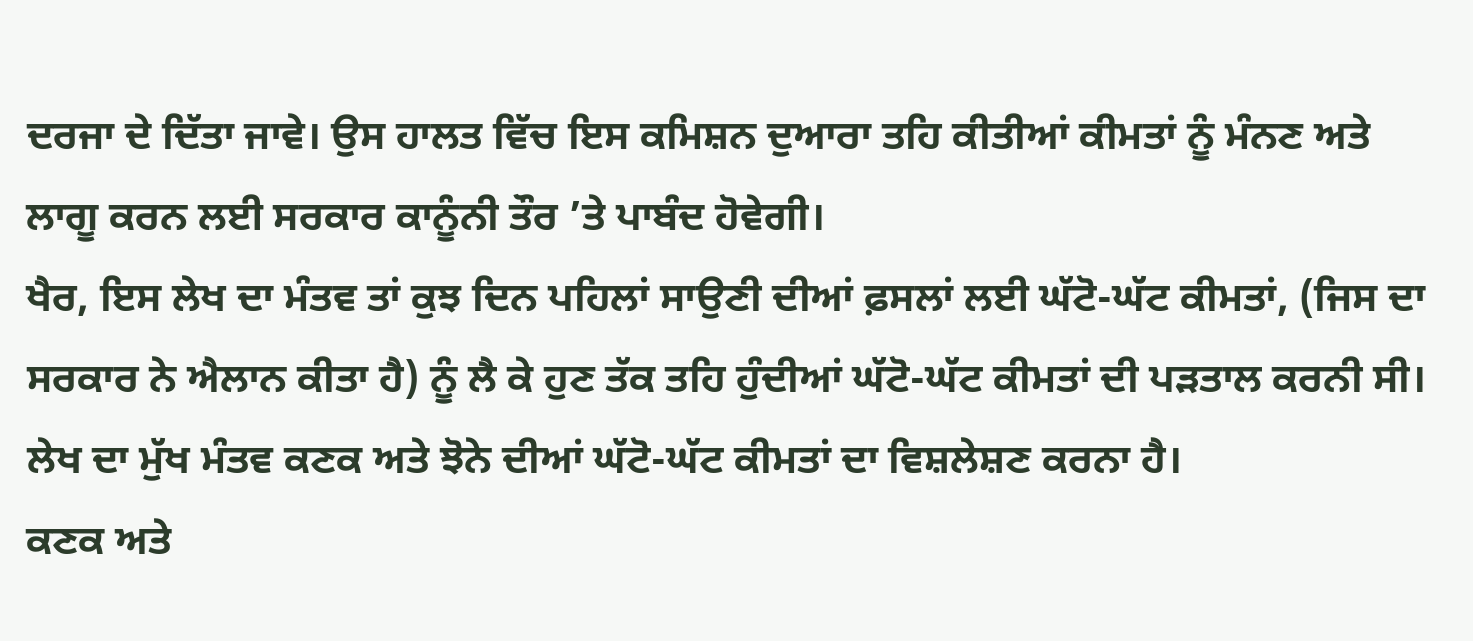ਦਰਜਾ ਦੇ ਦਿੱਤਾ ਜਾਵੇ। ਉਸ ਹਾਲਤ ਵਿੱਚ ਇਸ ਕਮਿਸ਼ਨ ਦੁਆਰਾ ਤਹਿ ਕੀਤੀਆਂ ਕੀਮਤਾਂ ਨੂੰ ਮੰਨਣ ਅਤੇ ਲਾਗੂ ਕਰਨ ਲਈ ਸਰਕਾਰ ਕਾਨੂੰਨੀ ਤੌਰ ’ਤੇ ਪਾਬੰਦ ਹੋਵੇਗੀ।
ਖੈਰ, ਇਸ ਲੇਖ ਦਾ ਮੰਤਵ ਤਾਂ ਕੁਝ ਦਿਨ ਪਹਿਲਾਂ ਸਾਉਣੀ ਦੀਆਂ ਫ਼ਸਲਾਂ ਲਈ ਘੱਟੋ-ਘੱਟ ਕੀਮਤਾਂ, (ਜਿਸ ਦਾ ਸਰਕਾਰ ਨੇ ਐਲਾਨ ਕੀਤਾ ਹੈ) ਨੂੰ ਲੈ ਕੇ ਹੁਣ ਤੱਕ ਤਹਿ ਹੁੰਦੀਆਂ ਘੱਟੋ-ਘੱਟ ਕੀਮਤਾਂ ਦੀ ਪੜਤਾਲ ਕਰਨੀ ਸੀ। ਲੇਖ ਦਾ ਮੁੱਖ ਮੰਤਵ ਕਣਕ ਅਤੇ ਝੋਨੇ ਦੀਆਂ ਘੱਟੋ-ਘੱਟ ਕੀਮਤਾਂ ਦਾ ਵਿਸ਼ਲੇਸ਼ਣ ਕਰਨਾ ਹੈ।
ਕਣਕ ਅਤੇ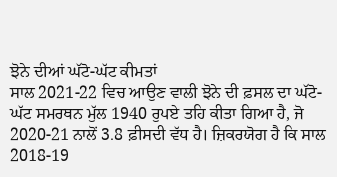ਝੋਨੇ ਦੀਆਂ ਘੱਟੋ-ਘੱਟ ਕੀਮਤਾਂ
ਸਾਲ 2021-22 ਵਿਚ ਆਉਣ ਵਾਲੀ ਝੋਨੇ ਦੀ ਫ਼ਸਲ ਦਾ ਘੱਟੋ-ਘੱਟ ਸਮਰਥਨ ਮੁੱਲ 1940 ਰੁਪਏ ਤਹਿ ਕੀਤਾ ਗਿਆ ਹੈ, ਜੋ 2020-21 ਨਾਲੋਂ 3.8 ਫ਼ੀਸਦੀ ਵੱਧ ਹੈ। ਜ਼ਿਕਰਯੋਗ ਹੈ ਕਿ ਸਾਲ 2018-19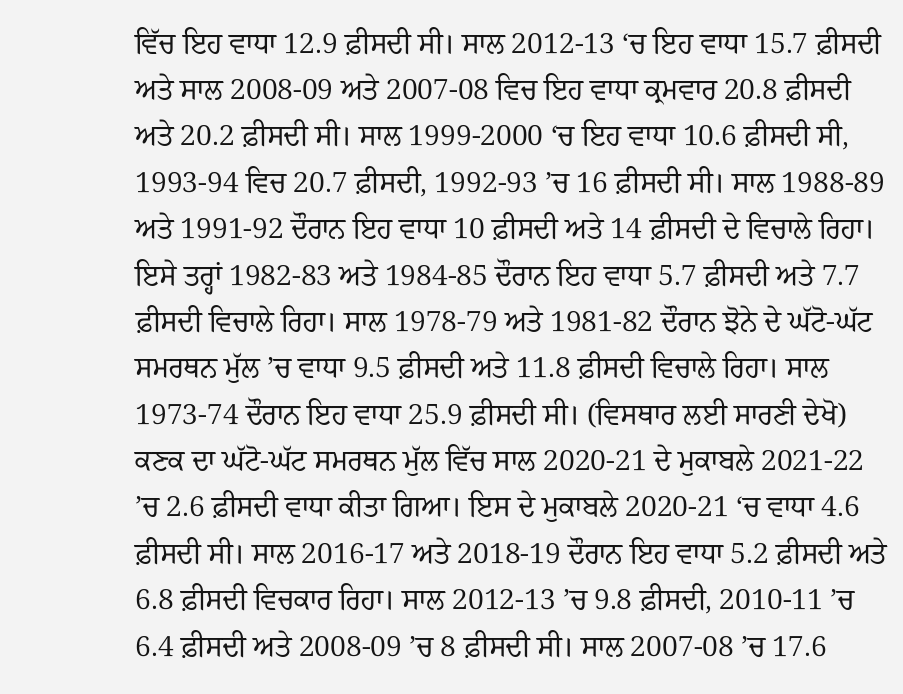ਵਿੱਚ ਇਹ ਵਾਧਾ 12.9 ਫ਼ੀਸਦੀ ਸੀ। ਸਾਲ 2012-13 ‘ਚ ਇਹ ਵਾਧਾ 15.7 ਫ਼ੀਸਦੀ ਅਤੇ ਸਾਲ 2008-09 ਅਤੇ 2007-08 ਵਿਚ ਇਹ ਵਾਧਾ ਕ੍ਰਮਵਾਰ 20.8 ਫ਼ੀਸਦੀ ਅਤੇ 20.2 ਫ਼ੀਸਦੀ ਸੀ। ਸਾਲ 1999-2000 ‘ਚ ਇਹ ਵਾਧਾ 10.6 ਫ਼ੀਸਦੀ ਸੀ, 1993-94 ਵਿਚ 20.7 ਫ਼ੀਸਦੀ, 1992-93 ’ਚ 16 ਫ਼ੀਸਦੀ ਸੀ। ਸਾਲ 1988-89 ਅਤੇ 1991-92 ਦੌਰਾਨ ਇਹ ਵਾਧਾ 10 ਫ਼ੀਸਦੀ ਅਤੇ 14 ਫ਼ੀਸਦੀ ਦੇ ਵਿਚਾਲੇ ਰਿਹਾ। ਇਸੇ ਤਰ੍ਹਾਂ 1982-83 ਅਤੇ 1984-85 ਦੌਰਾਨ ਇਹ ਵਾਧਾ 5.7 ਫ਼ੀਸਦੀ ਅਤੇ 7.7 ਫ਼ੀਸਦੀ ਵਿਚਾਲੇ ਰਿਹਾ। ਸਾਲ 1978-79 ਅਤੇ 1981-82 ਦੌਰਾਨ ਝੋਨੇ ਦੇ ਘੱਟੋ-ਘੱਟ ਸਮਰਥਨ ਮੁੱਲ ’ਚ ਵਾਧਾ 9.5 ਫ਼ੀਸਦੀ ਅਤੇ 11.8 ਫ਼ੀਸਦੀ ਵਿਚਾਲੇ ਰਿਹਾ। ਸਾਲ 1973-74 ਦੌਰਾਨ ਇਹ ਵਾਧਾ 25.9 ਫ਼ੀਸਦੀ ਸੀ। (ਵਿਸਥਾਰ ਲਈ ਸਾਰਣੀ ਦੇਖੋ)
ਕਣਕ ਦਾ ਘੱਟੋ-ਘੱਟ ਸਮਰਥਨ ਮੁੱਲ ਵਿੱਚ ਸਾਲ 2020-21 ਦੇ ਮੁਕਾਬਲੇ 2021-22 ’ਚ 2.6 ਫ਼ੀਸਦੀ ਵਾਧਾ ਕੀਤਾ ਗਿਆ। ਇਸ ਦੇ ਮੁਕਾਬਲੇ 2020-21 ‘ਚ ਵਾਧਾ 4.6 ਫ਼ੀਸਦੀ ਸੀ। ਸਾਲ 2016-17 ਅਤੇ 2018-19 ਦੌਰਾਨ ਇਹ ਵਾਧਾ 5.2 ਫ਼ੀਸਦੀ ਅਤੇ 6.8 ਫ਼ੀਸਦੀ ਵਿਚਕਾਰ ਰਿਹਾ। ਸਾਲ 2012-13 ’ਚ 9.8 ਫ਼ੀਸਦੀ, 2010-11 ’ਚ 6.4 ਫ਼ੀਸਦੀ ਅਤੇ 2008-09 ’ਚ 8 ਫ਼ੀਸਦੀ ਸੀ। ਸਾਲ 2007-08 ’ਚ 17.6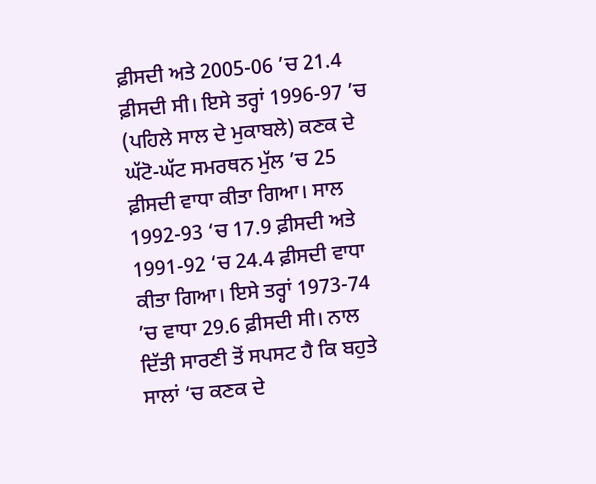ਫ਼ੀਸਦੀ ਅਤੇ 2005-06 ’ਚ 21.4 ਫ਼ੀਸਦੀ ਸੀ। ਇਸੇ ਤਰ੍ਹਾਂ 1996-97 ’ਚ (ਪਹਿਲੇ ਸਾਲ ਦੇ ਮੁਕਾਬਲੇ) ਕਣਕ ਦੇ ਘੱਟੋ-ਘੱਟ ਸਮਰਥਨ ਮੁੱਲ ’ਚ 25 ਫ਼ੀਸਦੀ ਵਾਧਾ ਕੀਤਾ ਗਿਆ। ਸਾਲ 1992-93 ‘ਚ 17.9 ਫ਼ੀਸਦੀ ਅਤੇ 1991-92 ‘ਚ 24.4 ਫ਼ੀਸਦੀ ਵਾਧਾ ਕੀਤਾ ਗਿਆ। ਇਸੇ ਤਰ੍ਹਾਂ 1973-74 ’ਚ ਵਾਧਾ 29.6 ਫ਼ੀਸਦੀ ਸੀ। ਨਾਲ ਦਿੱਤੀ ਸਾਰਣੀ ਤੋਂ ਸਪਸਟ ਹੈ ਕਿ ਬਹੁਤੇ ਸਾਲਾਂ ‘ਚ ਕਣਕ ਦੇ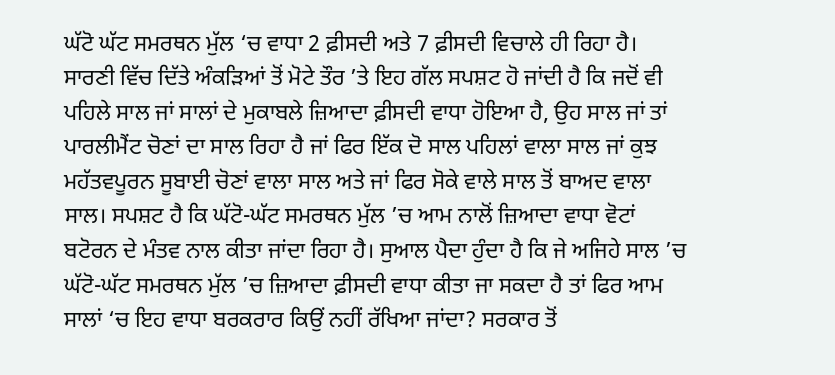ਘੱਟੋ ਘੱਟ ਸਮਰਥਨ ਮੁੱਲ ‘ਚ ਵਾਧਾ 2 ਫ਼ੀਸਦੀ ਅਤੇ 7 ਫ਼ੀਸਦੀ ਵਿਚਾਲੇ ਹੀ ਰਿਹਾ ਹੈ।
ਸਾਰਣੀ ਵਿੱਚ ਦਿੱਤੇ ਅੰਕੜਿਆਂ ਤੋਂ ਮੋਟੇ ਤੌਰ ’ਤੇ ਇਹ ਗੱਲ ਸਪਸ਼ਟ ਹੋ ਜਾਂਦੀ ਹੈ ਕਿ ਜਦੋਂ ਵੀ ਪਹਿਲੇ ਸਾਲ ਜਾਂ ਸਾਲਾਂ ਦੇ ਮੁਕਾਬਲੇ ਜ਼ਿਆਦਾ ਫ਼ੀਸਦੀ ਵਾਧਾ ਹੋਇਆ ਹੈ, ਉਹ ਸਾਲ ਜਾਂ ਤਾਂ ਪਾਰਲੀਮੈਂਟ ਚੋਣਾਂ ਦਾ ਸਾਲ ਰਿਹਾ ਹੈ ਜਾਂ ਫਿਰ ਇੱਕ ਦੋ ਸਾਲ ਪਹਿਲਾਂ ਵਾਲਾ ਸਾਲ ਜਾਂ ਕੁਝ ਮਹੱਤਵਪੂਰਨ ਸੂਬਾਈ ਚੋਣਾਂ ਵਾਲਾ ਸਾਲ ਅਤੇ ਜਾਂ ਫਿਰ ਸੋਕੇ ਵਾਲੇ ਸਾਲ ਤੋਂ ਬਾਅਦ ਵਾਲਾ ਸਾਲ। ਸਪਸ਼ਟ ਹੈ ਕਿ ਘੱਟੋ-ਘੱਟ ਸਮਰਥਨ ਮੁੱਲ ’ਚ ਆਮ ਨਾਲੋਂ ਜ਼ਿਆਦਾ ਵਾਧਾ ਵੋਟਾਂ ਬਟੋਰਨ ਦੇ ਮੰਤਵ ਨਾਲ ਕੀਤਾ ਜਾਂਦਾ ਰਿਹਾ ਹੈ। ਸੁਆਲ ਪੈਦਾ ਹੁੰਦਾ ਹੈ ਕਿ ਜੇ ਅਜਿਹੇ ਸਾਲ ’ਚ ਘੱਟੋ-ਘੱਟ ਸਮਰਥਨ ਮੁੱਲ ’ਚ ਜ਼ਿਆਦਾ ਫ਼ੀਸਦੀ ਵਾਧਾ ਕੀਤਾ ਜਾ ਸਕਦਾ ਹੈ ਤਾਂ ਫਿਰ ਆਮ ਸਾਲਾਂ ‘ਚ ਇਹ ਵਾਧਾ ਬਰਕਰਾਰ ਕਿਉਂ ਨਹੀਂ ਰੱਖਿਆ ਜਾਂਦਾ? ਸਰਕਾਰ ਤੋਂ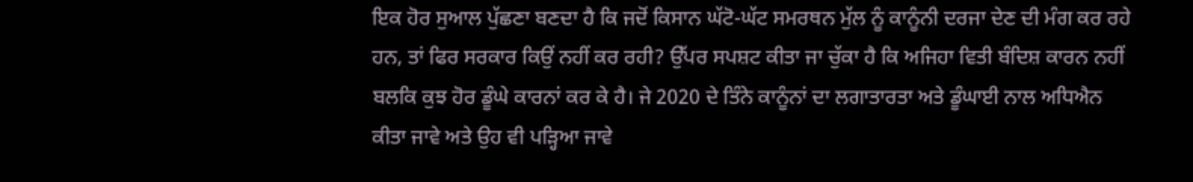ਇਕ ਹੋਰ ਸੁਆਲ ਪੁੱਛਣਾ ਬਣਦਾ ਹੈ ਕਿ ਜਦੋਂ ਕਿਸਾਨ ਘੱਟੋ-ਘੱਟ ਸਮਰਥਨ ਮੁੱਲ ਨੂੰ ਕਾਨੂੰਨੀ ਦਰਜਾ ਦੇਣ ਦੀ ਮੰਗ ਕਰ ਰਹੇ ਹਨ, ਤਾਂ ਫਿਰ ਸਰਕਾਰ ਕਿਉਂ ਨਹੀਂ ਕਰ ਰਹੀ? ਉੱਪਰ ਸਪਸ਼ਟ ਕੀਤਾ ਜਾ ਚੁੱਕਾ ਹੈ ਕਿ ਅਜਿਹਾ ਵਿਤੀ ਬੰਦਿਸ਼ ਕਾਰਨ ਨਹੀਂ ਬਲਕਿ ਕੁਝ ਹੋਰ ਡੂੰਘੇ ਕਾਰਨਾਂ ਕਰ ਕੇ ਹੈ। ਜੇ 2020 ਦੇ ਤਿੰਨੇ ਕਾਨੂੰਨਾਂ ਦਾ ਲਗਾਤਾਰਤਾ ਅਤੇ ਡੂੰਘਾਈ ਨਾਲ ਅਧਿਐਨ ਕੀਤਾ ਜਾਵੇ ਅਤੇ ਉਹ ਵੀ ਪੜ੍ਹਿਆ ਜਾਵੇ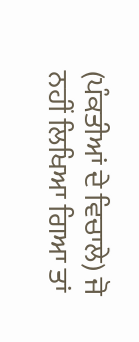(ਪੰਕਤੀਆਂ ਦੇ ਵਿਚਾਲੇ) ਜੋ ਨਹੀਂ ਲਿਖਿਆ ਗਿਆ ਤਾਂ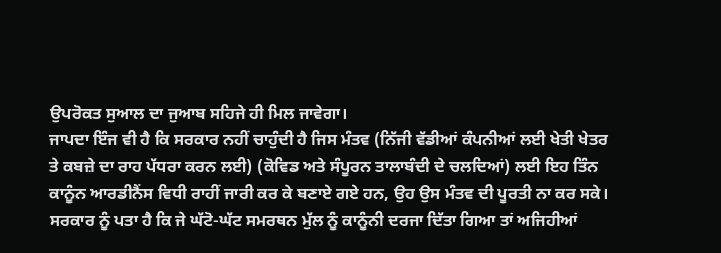ਉਪਰੋਕਤ ਸੁਆਲ ਦਾ ਜੁਆਬ ਸਹਿਜੇ ਹੀ ਮਿਲ ਜਾਵੇਗਾ।
ਜਾਪਦਾ ਇੰਜ ਵੀ ਹੈ ਕਿ ਸਰਕਾਰ ਨਹੀਂ ਚਾਹੁੰਦੀ ਹੈ ਜਿਸ ਮੰਤਵ (ਨਿੱਜੀ ਵੱਡੀਆਂ ਕੰਪਨੀਆਂ ਲਈ ਖੇਤੀ ਖੇਤਰ ਤੇ ਕਬਜ਼ੇ ਦਾ ਰਾਹ ਪੱਧਰਾ ਕਰਨ ਲਈ) (ਕੋਵਿਡ ਅਤੇ ਸੰਪੂਰਨ ਤਾਲਾਬੰਦੀ ਦੇ ਚਲਦਿਆਂ) ਲਈ ਇਹ ਤਿੰਨ ਕਾਨੂੰਨ ਆਰਡੀਨੈਂਸ ਵਿਧੀ ਰਾਹੀਂ ਜਾਰੀ ਕਰ ਕੇ ਬਣਾਏ ਗਏ ਹਨ, ਉਹ ਉਸ ਮੰਤਵ ਦੀ ਪੂਰਤੀ ਨਾ ਕਰ ਸਕੇ। ਸਰਕਾਰ ਨੂੰ ਪਤਾ ਹੈ ਕਿ ਜੇ ਘੱਟੋ-ਘੱਟ ਸਮਰਥਨ ਮੁੱਲ ਨੂੰ ਕਾਨੂੰਨੀ ਦਰਜਾ ਦਿੱਤਾ ਗਿਆ ਤਾਂ ਅਜਿਹੀਆਂ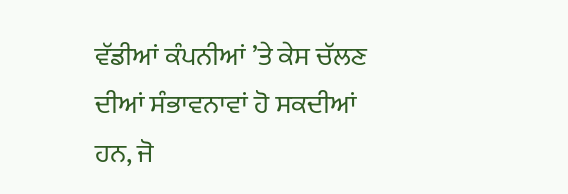ਵੱਡੀਆਂ ਕੰਪਨੀਆਂ ’ਤੇ ਕੇਸ ਚੱਲਣ ਦੀਆਂ ਸੰਭਾਵਨਾਵਾਂ ਹੋ ਸਕਦੀਆਂ ਹਨ, ਜੋ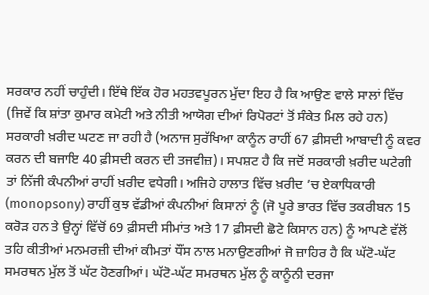ਸਰਕਾਰ ਨਹੀਂ ਚਾਹੁੰਦੀ। ਇੱਥੇ ਇੱਕ ਹੋਰ ਮਹਤਵਪੂਰਨ ਮੁੱਦਾ ਇਹ ਹੈ ਕਿ ਆਉਣ ਵਾਲੇ ਸਾਲਾਂ ਵਿੱਚ (ਜਿਵੇਂ ਕਿ ਸ਼ਾਂਤਾ ਕੁਮਾਰ ਕਮੇਟੀ ਅਤੇ ਨੀਤੀ ਆਯੋਗ ਦੀਆਂ ਰਿਪੋਰਟਾਂ ਤੋਂ ਸੰਕੇਤ ਮਿਲ ਰਹੇ ਹਨ) ਸਰਕਾਰੀ ਖ਼ਰੀਦ ਘਟਣ ਜਾ ਰਹੀ ਹੈ (ਅਨਾਜ ਸੁਰੱਖਿਆ ਕਾਨੂੰਨ ਰਾਹੀਂ 67 ਫ਼ੀਸਦੀ ਆਬਾਦੀ ਨੂੰ ਕਵਰ ਕਰਨ ਦੀ ਬਜਾਇ 40 ਫ਼ੀਸਦੀ ਕਰਨ ਦੀ ਤਜਵੀਜ਼)। ਸਪਸ਼ਟ ਹੈ ਕਿ ਜਦੋਂ ਸਰਕਾਰੀ ਖ਼ਰੀਦ ਘਟੇਗੀ ਤਾਂ ਨਿੱਜੀ ਕੰਪਨੀਆਂ ਰਾਹੀਂ ਖ਼ਰੀਦ ਵਧੇਗੀ। ਅਜਿਹੇ ਹਾਲਾਤ ਵਿੱਚ ਖ਼ਰੀਦ ’ਚ ਏਕਾਧਿਕਾਰੀ (monopsony) ਰਾਹੀਂ ਕੁਝ ਵੱਡੀਆਂ ਕੰਪਨੀਆਂ ਕਿਸਾਨਾਂ ਨੂੰ (ਜੋ ਪੂਰੇ ਭਾਰਤ ਵਿੱਚ ਤਕਰੀਬਨ 15 ਕਰੋੜ ਹਨ ਤੇ ਉਨ੍ਹਾਂ ਵਿੱਚੋਂ 69 ਫ਼ੀਸਦੀ ਸੀਮਾਂਤ ਅਤੇ 17 ਫ਼ੀਸਦੀ ਛੋਟੇ ਕਿਸਾਨ ਹਨ) ਨੂੰ ਆਪਣੇ ਵੱਲੋਂ ਤਹਿ ਕੀਤੀਆਂ ਮਨਮਰਜ਼ੀ ਦੀਆਂ ਕੀਮਤਾਂ ਧੌਂਸ ਨਾਲ ਮਨਾਉਣਗੀਆਂ ਜੋ ਜ਼ਾਹਿਰ ਹੈ ਕਿ ਘੱਟੋ-ਘੱਟ ਸਮਰਥਨ ਮੁੱਲ ਤੋਂ ਘੱਟ ਹੋਣਗੀਆਂ। ਘੱਟੋ-ਘੱਟ ਸਮਰਥਨ ਮੁੱਲ ਨੂੰ ਕਾਨੂੰਨੀ ਦਰਜਾ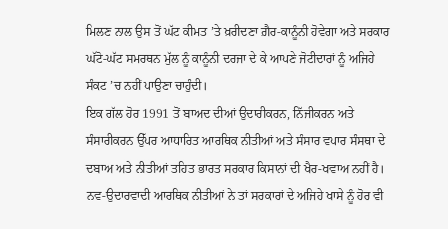ਮਿਲਣ ਨਾਲ ਉਸ ਤੋਂ ਘੱਟ ਕੀਮਤ ’ਤੇ ਖ਼ਰੀਦਣਾ ਗ਼ੈਰ-ਕਾਨੂੰਨੀ ਹੋਵੇਗਾ ਅਤੇ ਸਰਕਾਰ ਘੱਟੋ-ਘੱਟ ਸਮਰਥਨ ਮੁੱਲ ਨੂੰ ਕਾਨੂੰਨੀ ਦਰਜਾ ਦੇ ਕੇ ਆਪਣੇ ਜੋਟੀਦਾਰਾਂ ਨੂੰ ਅਜਿਹੇ ਸੰਕਟ ’ਚ ਨਹੀਂ ਪਾਉਣਾ ਚਾਹੁੰਦੀ।
ਇਕ ਗੱਲ ਹੋਰ 1991 ਤੋਂ ਬਾਅਦ ਦੀਆਂ ਉਦਾਰੀਕਰਨ, ਨਿੱਜੀਕਰਨ ਅਤੇ ਸੰਸਾਰੀਕਰਨ ਉੱਪਰ ਆਧਾਰਿਤ ਆਰਥਿਕ ਨੀਤੀਆਂ ਅਤੇ ਸੰਸਾਰ ਵਪਾਰ ਸੰਸਥਾ ਦੇ ਦਬਾਅ ਅਤੇ ਨੀਤੀਆਂ ਤਹਿਤ ਭਾਰਤ ਸਰਕਾਰ ਕਿਸਾਨਾਂ ਦੀ ਖੈਰ-ਖਵਾਅ ਨਹੀਂ ਹੈ। ਨਵ-ਉਦਾਰਵਾਦੀ ਆਰਥਿਕ ਨੀਤੀਆਂ ਨੇ ਤਾਂ ਸਰਕਾਰਾਂ ਦੇ ਅਜਿਹੇ ਖਾਸੇ ਨੂੰ ਹੋਰ ਵੀ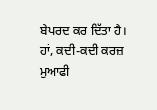ਬੇਪਰਦ ਕਰ ਦਿੱਤਾ ਹੈ। ਹਾਂ, ਕਦੀ-ਕਦੀ ਕਰਜ਼ ਮੁਆਫੀ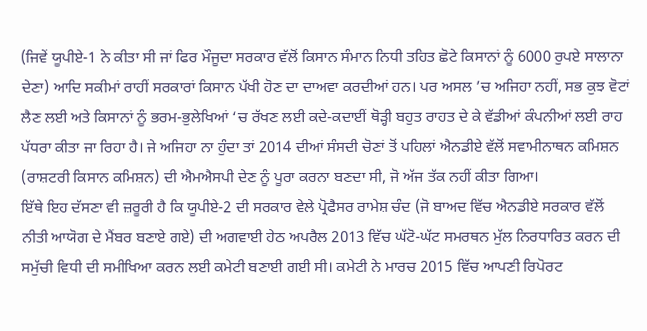(ਜਿਵੇਂ ਯੂਪੀਏ-1 ਨੇ ਕੀਤਾ ਸੀ ਜਾਂ ਫਿਰ ਮੌਜੂਦਾ ਸਰਕਾਰ ਵੱਲੋਂ ਕਿਸਾਨ ਸੰਮਾਨ ਨਿਧੀ ਤਹਿਤ ਛੋਟੇ ਕਿਸਾਨਾਂ ਨੂੰ 6000 ਰੁਪਏ ਸਾਲਾਨਾ ਦੇਣਾ) ਆਦਿ ਸਕੀਮਾਂ ਰਾਹੀਂ ਸਰਕਾਰਾਂ ਕਿਸਾਨ ਪੱਖੀ ਹੋਣ ਦਾ ਦਾਅਵਾ ਕਰਦੀਆਂ ਹਨ। ਪਰ ਅਸਲ ’ਚ ਅਜਿਹਾ ਨਹੀਂ, ਸਭ ਕੁਝ ਵੋਟਾਂ ਲੈਣ ਲਈ ਅਤੇ ਕਿਸਾਨਾਂ ਨੂੰ ਭਰਮ-ਭੁਲੇਖਿਆਂ ‘ਚ ਰੱਖਣ ਲਈ ਕਦੇ-ਕਦਾਈਂ ਥੋੜ੍ਹੀ ਬਹੁਤ ਰਾਹਤ ਦੇ ਕੇ ਵੱਡੀਆਂ ਕੰਪਨੀਆਂ ਲਈ ਰਾਹ ਪੱਧਰਾ ਕੀਤਾ ਜਾ ਰਿਹਾ ਹੈ। ਜੇ ਅਜਿਹਾ ਨਾ ਹੁੰਦਾ ਤਾਂ 2014 ਦੀਆਂ ਸੰਸਦੀ ਚੋਣਾਂ ਤੋਂ ਪਹਿਲਾਂ ਐਨਡੀਏ ਵੱਲੋਂ ਸਵਾਮੀਨਾਥਨ ਕਮਿਸ਼ਨ (ਰਾਸ਼ਟਰੀ ਕਿਸਾਨ ਕਮਿਸ਼ਨ) ਦੀ ਐਮਐਸਪੀ ਦੇਣ ਨੂੰ ਪੂਰਾ ਕਰਨਾ ਬਣਦਾ ਸੀ, ਜੋ ਅੱਜ ਤੱਕ ਨਹੀਂ ਕੀਤਾ ਗਿਆ।
ਇੱਥੇ ਇਹ ਦੱਸਣਾ ਵੀ ਜ਼ਰੂਰੀ ਹੈ ਕਿ ਯੂਪੀਏ-2 ਦੀ ਸਰਕਾਰ ਵੇਲੇ ਪ੍ਰੋਫੈਸਰ ਰਾਮੇਸ਼ ਚੰਦ (ਜੋ ਬਾਅਦ ਵਿੱਚ ਐਨਡੀਏ ਸਰਕਾਰ ਵੱਲੋਂ ਨੀਤੀ ਆਯੋਗ ਦੇ ਮੈਂਬਰ ਬਣਾਏ ਗਏ) ਦੀ ਅਗਵਾਈ ਹੇਠ ਅਪਰੈਲ 2013 ਵਿੱਚ ਘੱਟੋ-ਘੱਟ ਸਮਰਥਨ ਮੁੱਲ ਨਿਰਧਾਰਿਤ ਕਰਨ ਦੀ ਸਮੁੱਚੀ ਵਿਧੀ ਦੀ ਸਮੀਖਿਆ ਕਰਨ ਲਈ ਕਮੇਟੀ ਬਣਾਈ ਗਈ ਸੀ। ਕਮੇਟੀ ਨੇ ਮਾਰਚ 2015 ਵਿੱਚ ਆਪਣੀ ਰਿਪੋਰਟ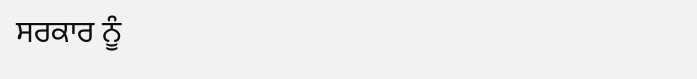ਸਰਕਾਰ ਨੂੰ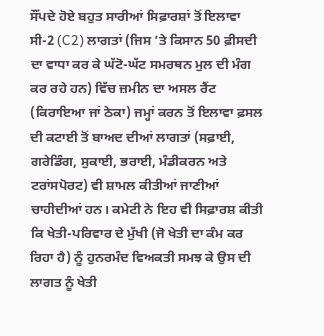ਸੌਂਪਦੇ ਹੋਏ ਬਹੁਤ ਸਾਰੀਆਂ ਸਿਫ਼ਾਰਸ਼ਾਂ ਤੋਂ ਇਲਾਵਾ ਸੀ-2 (C2) ਲਾਗਤਾਂ (ਜਿਸ ’ਤੇ ਕਿਸਾਨ 50 ਫ਼ੀਸਦੀ ਦਾ ਵਾਧਾ ਕਰ ਕੇ ਘੱਟੋ-ਘੱਟ ਸਮਰਥਨ ਮੁਲ ਦੀ ਮੰਗ ਕਰ ਰਹੇ ਹਨ) ਵਿੱਚ ਜ਼ਮੀਨ ਦਾ ਅਸਲ ਰੈਂਟ (ਕਿਰਾਇਆ ਜਾਂ ਠੇਕਾ) ਜਮ੍ਹਾਂ ਕਰਨ ਤੋਂ ਇਲਾਵਾ ਫ਼ਸਲ ਦੀ ਕਟਾਈ ਤੋਂ ਬਾਅਦ ਦੀਆਂ ਲਾਗਤਾਂ (ਸਫ਼ਾਈ, ਗਰੇਡਿੰਗ, ਸੁਕਾਈ, ਭਰਾਈ, ਮੰਡੀਕਰਨ ਅਤੇ ਟਰਾਂਸਪੋਰਟ) ਵੀ ਸ਼ਾਮਲ ਕੀਤੀਆਂ ਜਾਣੀਆਂ ਚਾਹੀਦੀਆਂ ਹਨ। ਕਮੇਟੀ ਨੇ ਇਹ ਵੀ ਸਿਫ਼ਾਰਸ਼ ਕੀਤੀ ਕਿ ਖੇਤੀ-ਪਰਿਵਾਰ ਦੇ ਮੁੱਖੀ (ਜੋ ਖੇਤੀ ਦਾ ਕੰਮ ਕਰ ਰਿਹਾ ਹੈ) ਨੂੰ ਹੁਨਰਮੰਦ ਵਿਅਕਤੀ ਸਮਝ ਕੇ ਉਸ ਦੀ ਲਾਗਤ ਨੂੰ ਖੇਤੀ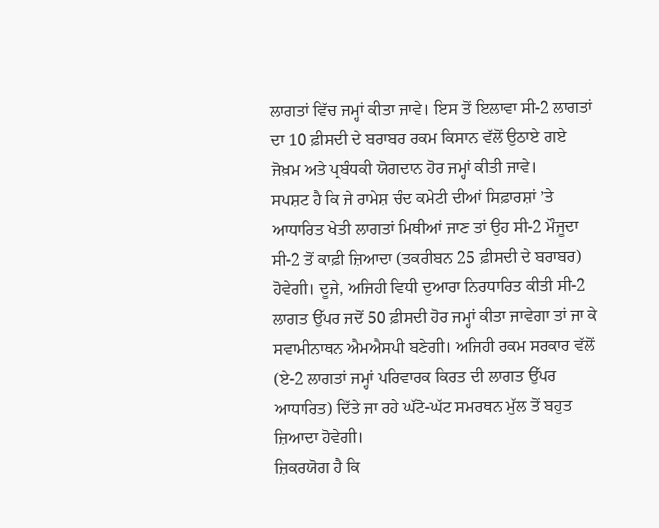ਲਾਗਤਾਂ ਵਿੱਚ ਜਮ੍ਹਾਂ ਕੀਤਾ ਜਾਵੇ। ਇਸ ਤੋਂ ਇਲਾਵਾ ਸੀ-2 ਲਾਗਤਾਂ ਦਾ 10 ਫ਼ੀਸਦੀ ਦੇ ਬਰਾਬਰ ਰਕਮ ਕਿਸਾਨ ਵੱਲੋਂ ਉਠਾਏ ਗਏ ਜੋਖ਼ਮ ਅਤੇ ਪ੍ਰਬੰਧਕੀ ਯੋਗਦਾਨ ਹੋਰ ਜਮ੍ਹਾਂ ਕੀਤੀ ਜਾਵੇ।
ਸਪਸ਼ਟ ਹੈ ਕਿ ਜੇ ਰਾਮੇਸ਼ ਚੰਦ ਕਮੇਟੀ ਦੀਆਂ ਸਿਫ਼ਾਰਸ਼ਾਂ ’ਤੇ ਆਧਾਰਿਤ ਖੇਤੀ ਲਾਗਤਾਂ ਮਿਥੀਆਂ ਜਾਣ ਤਾਂ ਉਹ ਸੀ-2 ਮੌਜੂਦਾ ਸੀ-2 ਤੋਂ ਕਾਫ਼ੀ ਜ਼ਿਆਦਾ (ਤਕਰੀਬਨ 25 ਫ਼ੀਸਦੀ ਦੇ ਬਰਾਬਰ) ਹੋਵੇਗੀ। ਦੂਜੇ, ਅਜਿਹੀ ਵਿਧੀ ਦੁਆਰਾ ਨਿਰਧਾਰਿਤ ਕੀਤੀ ਸੀ-2 ਲਾਗਤ ਉੱਪਰ ਜਦੋਂ 50 ਫ਼ੀਸਦੀ ਹੋਰ ਜਮ੍ਹਾਂ ਕੀਤਾ ਜਾਵੇਗਾ ਤਾਂ ਜਾ ਕੇ ਸਵਾਮੀਨਾਥਨ ਐਮਐਸਪੀ ਬਣੇਗੀ। ਅਜਿਹੀ ਰਕਮ ਸਰਕਾਰ ਵੱਲੋਂ (ਏ-2 ਲਾਗਤਾਂ ਜਮ੍ਹਾਂ ਪਰਿਵਾਰਕ ਕਿਰਤ ਦੀ ਲਾਗਤ ਉੱਪਰ ਆਧਾਰਿਤ) ਦਿੱਤੇ ਜਾ ਰਹੇ ਘੱਟੋ-ਘੱਟ ਸਮਰਥਨ ਮੁੱਲ ਤੋਂ ਬਹੁਤ ਜ਼ਿਆਦਾ ਹੋਵੇਗੀ।
ਜ਼ਿਕਰਯੋਗ ਹੈ ਕਿ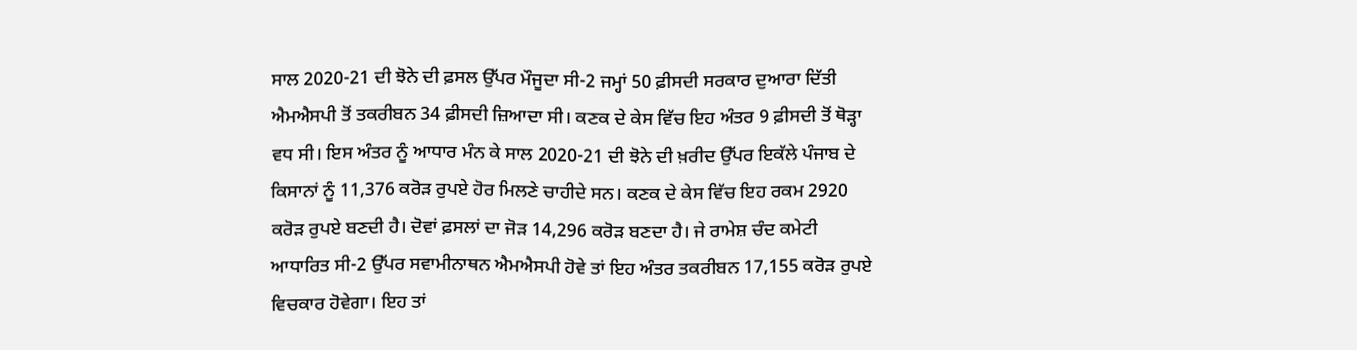ਸਾਲ 2020-21 ਦੀ ਝੋਨੇ ਦੀ ਫ਼ਸਲ ਉੱਪਰ ਮੌਜੂਦਾ ਸੀ-2 ਜਮ੍ਹਾਂ 50 ਫ਼ੀਸਦੀ ਸਰਕਾਰ ਦੁਆਰਾ ਦਿੱਤੀ ਐਮਐਸਪੀ ਤੋਂ ਤਕਰੀਬਨ 34 ਫ਼ੀਸਦੀ ਜ਼ਿਆਦਾ ਸੀ। ਕਣਕ ਦੇ ਕੇਸ ਵਿੱਚ ਇਹ ਅੰਤਰ 9 ਫ਼ੀਸਦੀ ਤੋਂ ਥੋੜ੍ਹਾ ਵਧ ਸੀ। ਇਸ ਅੰਤਰ ਨੂੰ ਆਧਾਰ ਮੰਨ ਕੇ ਸਾਲ 2020-21 ਦੀ ਝੋਨੇ ਦੀ ਖ਼ਰੀਦ ਉੱਪਰ ਇਕੱਲੇ ਪੰਜਾਬ ਦੇ ਕਿਸਾਨਾਂ ਨੂੰ 11,376 ਕਰੋੜ ਰੁਪਏ ਹੋਰ ਮਿਲਣੇ ਚਾਹੀਦੇ ਸਨ। ਕਣਕ ਦੇ ਕੇਸ ਵਿੱਚ ਇਹ ਰਕਮ 2920 ਕਰੋੜ ਰੁਪਏ ਬਣਦੀ ਹੈ। ਦੋਵਾਂ ਫ਼ਸਲਾਂ ਦਾ ਜੋੜ 14,296 ਕਰੋੜ ਬਣਦਾ ਹੈ। ਜੇ ਰਾਮੇਸ਼ ਚੰਦ ਕਮੇਟੀ ਆਧਾਰਿਤ ਸੀ-2 ਉੱਪਰ ਸਵਾਮੀਨਾਥਨ ਐਮਐਸਪੀ ਹੋਵੇ ਤਾਂ ਇਹ ਅੰਤਰ ਤਕਰੀਬਨ 17,155 ਕਰੋੜ ਰੁਪਏ ਵਿਚਕਾਰ ਹੋਵੇਗਾ। ਇਹ ਤਾਂ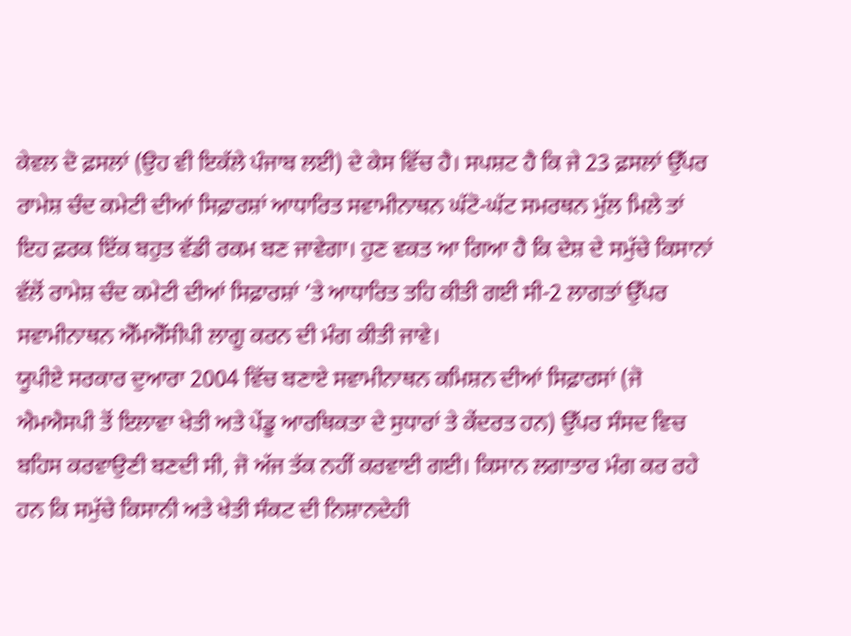ਕੇਵਲ ਦੋ ਫ਼ਸਲਾਂ (ਉਹ ਵੀ ਇਕੱਲੇ ਪੰਜਾਬ ਲਈ) ਦੇ ਕੇਸ ਵਿੱਚ ਹੈ। ਸਪਸ਼ਟ ਹੈ ਕਿ ਜੇ 23 ਫ਼ਸਲਾਂ ਉੱਪਰ ਰਾਮੇਸ਼ ਚੰਦ ਕਮੇਟੀ ਦੀਆਂ ਸਿਫ਼ਾਰਸ਼ਾਂ ਆਧਾਰਿਤ ਸਵਾਮੀਨਾਥਨ ਘੱਟੋ-ਘੱਟ ਸਮਰਥਨ ਮੁੱਲ ਮਿਲੇ ਤਾਂ ਇਹ ਫ਼ਰਕ ਇੱਕ ਬਹੁਤ ਵੱਡੀ ਰਕਮ ਬਣ ਜਾਵੇਗਾ। ਹੁਣ ਵਕਤ ਆ ਗਿਆ ਹੈ ਕਿ ਦੇਸ਼ ਦੇ ਸਮੁੱਚੇ ਕਿਸਾਨਾਂ ਵੱਲੋਂ ਰਾਮੇਸ਼ ਚੰਦ ਕਮੇਟੀ ਦੀਆਂ ਸਿਫ਼ਾਰਸ਼ਾਂ ’ਤੇ ਆਧਾਰਿਤ ਤਹਿ ਕੀਤੀ ਗਈ ਸੀ-2 ਲਾਗਤਾਂ ਉੱਪਰ ਸਵਾਮੀਨਾਥਨ ਐੱਮਐੱਸੀਪੀ ਲਾਗੂ ਕਰਨ ਦੀ ਮੰਗ ਕੀਤੀ ਜਾਵੇ।
ਯੂਪੀਏ ਸਰਕਾਰ ਦੁਆਰਾ 2004 ਵਿੱਚ ਬਣਾਏ ਸਵਾਮੀਨਾਥਨ ਕਮਿਸ਼ਨ ਦੀਆਂ ਸਿਫ਼ਾਰਸਾਂ (ਜੋ ਐਮਐਸਪੀ ਤੋਂ ਇਲਾਵਾ ਖੇਤੀ ਅਤੇ ਪੇਂਡੂ ਆਰਥਿਕਤਾ ਦੇ ਸੁਧਾਰਾਂ ਤੇ ਕੇਂਦਰਤ ਹਨ) ਉੱਪਰ ਸੰਸਦ ਵਿਚ ਬਹਿਸ ਕਰਵਾਉਣੀ ਬਣਦੀ ਸੀ, ਜੋ ਅੱਜ ਤੱਕ ਨਹੀਂ ਕਰਵਾਈ ਗਈ। ਕਿਸਾਨ ਲਗਾਤਾਰ ਮੰਗ ਕਰ ਰਹੇ ਹਨ ਕਿ ਸਮੁੱਚੇ ਕਿਸਾਨੀ ਅਤੇ ਖੇਤੀ ਸੰਕਟ ਦੀ ਨਿਸ਼ਾਨਦੇਹੀ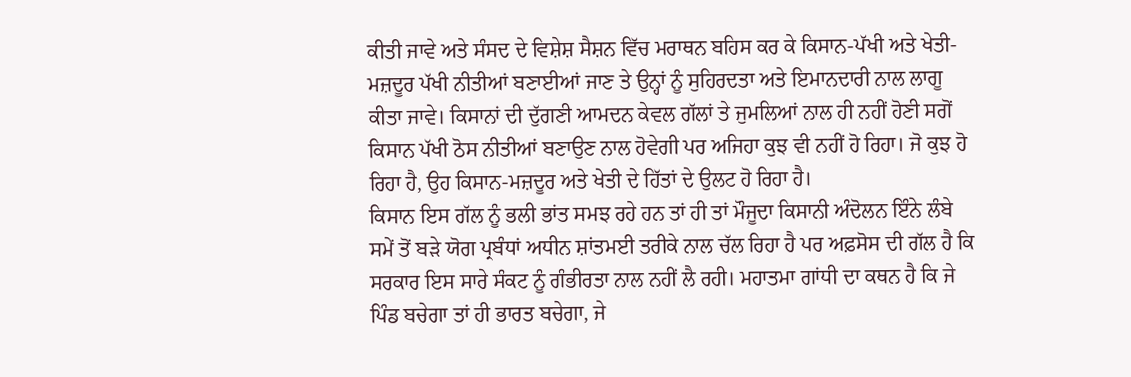ਕੀਤੀ ਜਾਵੇ ਅਤੇ ਸੰਸਦ ਦੇ ਵਿਸ਼ੇਸ਼ ਸੈਸ਼ਨ ਵਿੱਚ ਮਰਾਥਨ ਬਹਿਸ ਕਰ ਕੇ ਕਿਸਾਨ-ਪੱਖੀ ਅਤੇ ਖੇਤੀ-ਮਜ਼ਦੂਰ ਪੱਖੀ ਨੀਤੀਆਂ ਬਣਾਈਆਂ ਜਾਣ ਤੇ ਉਨ੍ਹਾਂ ਨੂੰ ਸੁਹਿਰਦਤਾ ਅਤੇ ਇਮਾਨਦਾਰੀ ਨਾਲ ਲਾਗੂ ਕੀਤਾ ਜਾਵੇ। ਕਿਸਾਨਾਂ ਦੀ ਦੁੱਗਣੀ ਆਮਦਨ ਕੇਵਲ ਗੱਲਾਂ ਤੇ ਜੁਮਲਿਆਂ ਨਾਲ ਹੀ ਨਹੀਂ ਹੋਣੀ ਸਗੋਂ ਕਿਸਾਨ ਪੱਖੀ ਠੋਸ ਨੀਤੀਆਂ ਬਣਾਉਣ ਨਾਲ ਹੋਵੇਗੀ ਪਰ ਅਜਿਹਾ ਕੁਝ ਵੀ ਨਹੀਂ ਹੋ ਰਿਹਾ। ਜੋ ਕੁਝ ਹੋ ਰਿਹਾ ਹੈ, ਉਹ ਕਿਸਾਨ-ਮਜ਼ਦੂਰ ਅਤੇ ਖੇਤੀ ਦੇ ਹਿੱਤਾਂ ਦੇ ਉਲਟ ਹੋ ਰਿਹਾ ਹੈ।
ਕਿਸਾਨ ਇਸ ਗੱਲ ਨੂੰ ਭਲੀ ਭਾਂਤ ਸਮਝ ਰਹੇ ਹਨ ਤਾਂ ਹੀ ਤਾਂ ਮੌਜੂਦਾ ਕਿਸਾਨੀ ਅੰਦੋਲਨ ਇੰਨੇ ਲੰਬੇ ਸਮੇਂ ਤੋਂ ਬੜੇ ਯੋਗ ਪ੍ਰਬੰਧਾਂ ਅਧੀਨ ਸ਼ਾਂਤਮਈ ਤਰੀਕੇ ਨਾਲ ਚੱਲ ਰਿਹਾ ਹੈ ਪਰ ਅਫ਼ਸੋਸ ਦੀ ਗੱਲ ਹੈ ਕਿ ਸਰਕਾਰ ਇਸ ਸਾਰੇ ਸੰਕਟ ਨੂੰ ਗੰਭੀਰਤਾ ਨਾਲ ਨਹੀਂ ਲੈ ਰਹੀ। ਮਹਾਤਮਾ ਗਾਂਧੀ ਦਾ ਕਥਨ ਹੈ ਕਿ ਜੇ ਪਿੰਡ ਬਚੇਗਾ ਤਾਂ ਹੀ ਭਾਰਤ ਬਚੇਗਾ, ਜੇ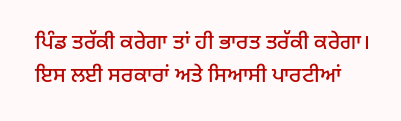ਪਿੰਡ ਤਰੱਕੀ ਕਰੇਗਾ ਤਾਂ ਹੀ ਭਾਰਤ ਤਰੱਕੀ ਕਰੇਗਾ। ਇਸ ਲਈ ਸਰਕਾਰਾਂ ਅਤੇ ਸਿਆਸੀ ਪਾਰਟੀਆਂ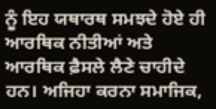ਨੂੰ ਇਹ ਯਥਾਰਥ ਸਮਝਦੇ ਹੋਏ ਹੀ ਆਰਥਿਕ ਨੀਤੀਆਂ ਅਤੇ ਆਰਥਿਕ ਫ਼ੈਸਲੇ ਲੈਣੇ ਚਾਹੀਦੇ ਹਨ। ਅਜਿਹਾ ਕਰਨਾ ਸਮਾਜਿਕ,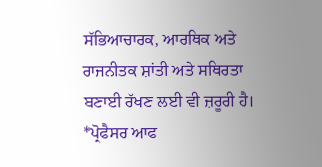ਸੱਭਿਆਚਾਰਕ, ਆਰਥਿਕ ਅਤੇ ਰਾਜਨੀਤਕ ਸ਼ਾਂਤੀ ਅਤੇ ਸਥਿਰਤਾ ਬਣਾਈ ਰੱਖਣ ਲਈ ਵੀ ਜ਼ਰੂਰੀ ਹੈ।
*ਪ੍ਰੋਫੈਸਰ ਆਫ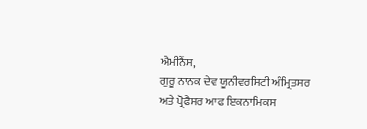ਐਮੀਨੈਂਸ,
ਗੁਰੂ ਨਾਨਕ ਦੇਵ ਯੂਨੀਵਰਸਿਟੀ ਅੰਮ੍ਰਿਤਸਰ ਅਤੇ ਪ੍ਰੋਫੈਸਰ ਆਫ ਇਕਨਾਮਿਕਸ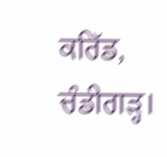ਕਰਿੱਡ, ਚੰਡੀਗੜ੍ਹ।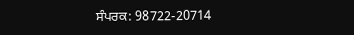ਸੰਪਰਕ: 98722-20714